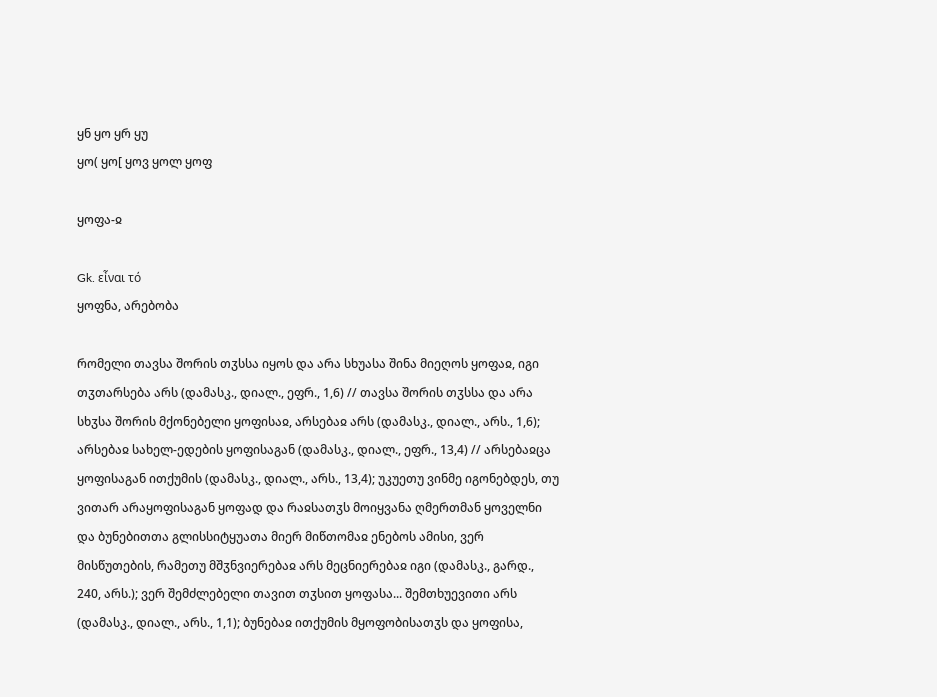ყნ ყო ყრ ყუ
ყო( ყო[ ყოვ ყოლ ყოფ

ყოფა-ჲ

Gk. εἶναι τό
ყოფნა, არებობა

რომელი თავსა შორის თჳსსა იყოს და არა სხუასა შინა მიეღოს ყოფაჲ, იგი თჳთარსება არს (დამასკ., დიალ., ეფრ., 1,6) // თავსა შორის თჳსსა და არა სხჳსა შორის მქონებელი ყოფისაჲ, არსებაჲ არს (დამასკ., დიალ., არს., 1,6); არსებაჲ სახელ-ედების ყოფისაგან (დამასკ., დიალ., ეფრ., 13,4) // არსებაჲცა ყოფისაგან ითქუმის (დამასკ., დიალ., არს., 13,4); უკუეთუ ვინმე იგონებდეს, თუ ვითარ არაყოფისაგან ყოფად და რაჲსათჳს მოიყვანა ღმერთმან ყოველნი და ბუნებითთა გლისსიტყუათა მიერ მიწთომაჲ ენებოს ამისი, ვერ მისწუთების, რამეთუ მშჳნვიერებაჲ არს მეცნიერებაჲ იგი (დამასკ., გარდ., 240, არს.); ვერ შემძლებელი თავით თჳსით ყოფასა... შემთხუევითი არს (დამასკ., დიალ., არს., 1,1); ბუნებაჲ ითქუმის მყოფობისათჳს და ყოფისა,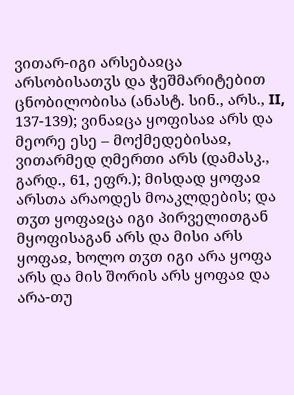ვითარ-იგი არსებაჲცა არსობისათჳს და ჭეშმარიტებით ცნობილობისა (ანასტ. სინ., არს., II, 137-139); ვინაჲცა ყოფისაჲ არს და მეორე ესე – მოქმედებისაჲ, ვითარმედ ღმერთი არს (დამასკ., გარდ., 61, ეფრ.); მისდად ყოფაჲ არსთა არაოდეს მოაკლდების; და თჳთ ყოფაჲცა იგი პირველითგან მყოფისაგან არს და მისი არს ყოფაჲ, ხოლო თჳთ იგი არა ყოფა არს და მის შორის არს ყოფაჲ და არა-თუ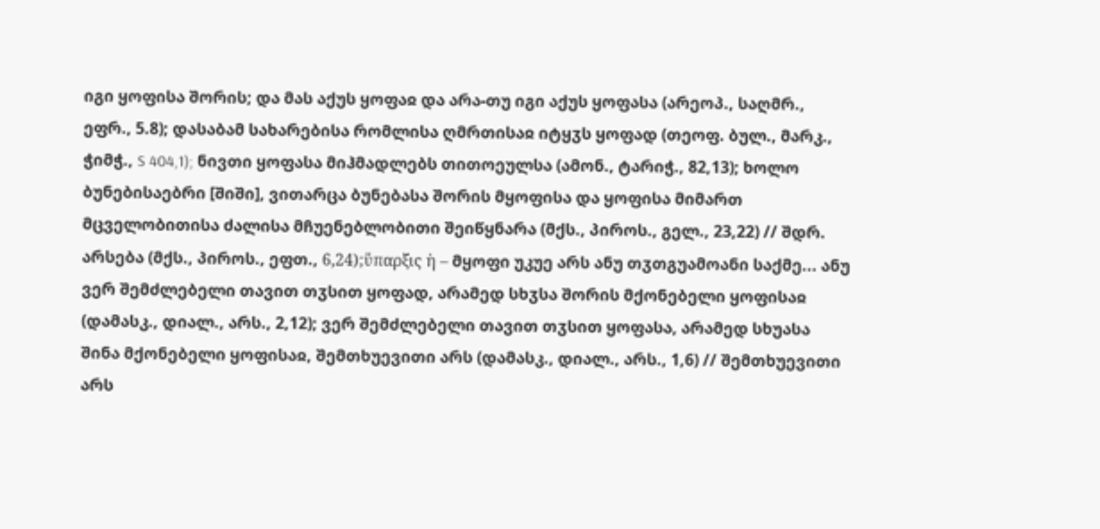იგი ყოფისა შორის; და მას აქუს ყოფაჲ და არა-თუ იგი აქუს ყოფასა (არეოპ., საღმრ., ეფრ., 5.8); დასაბამ სახარებისა რომლისა ღმრთისაჲ იტყჳს ყოფად (თეოფ. ბულ., მარკ., ჭიმჭ., S 404,1); ნივთი ყოფასა მიჰმადლებს თითოეულსა (ამონ., ტარიჭ., 82,13); ხოლო ბუნებისაებრი [შიში], ვითარცა ბუნებასა შორის მყოფისა და ყოფისა მიმართ მცველობითისა ძალისა მჩუენებლობითი შეიწყნარა (მქს., პიროს., გელ., 23,22) // შდრ. არსება (მქს., პიროს., ეფთ., 6,24);ὕπαρξις ἡ – მყოფი უკუე არს ანუ თჳთგუამოანი საქმე... ანუ ვერ შემძლებელი თავით თჳსით ყოფად, არამედ სხჳსა შორის მქონებელი ყოფისაჲ (დამასკ., დიალ., არს., 2,12); ვერ შემძლებელი თავით თჳსით ყოფასა, არამედ სხუასა შინა მქონებელი ყოფისაჲ, შემთხუევითი არს (დამასკ., დიალ., არს., 1,6) // შემთხუევითი არს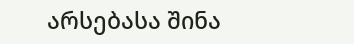არსებასა შინა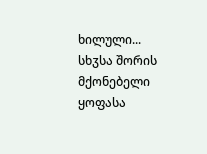ხილული... სხჳსა შორის მქონებელი ყოფასა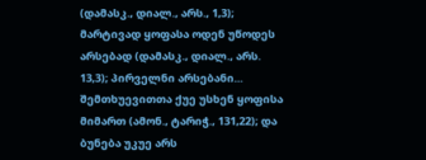(დამასკ., დიალ., არს., 1,3); მარტივად ყოფასა ოდენ უწოდეს არსებად (დამასკ., დიალ., არს. 13,3); პირველნი არსებანი... შემთხუევითთა ქუე უსხენ ყოფისა მიმართ (ამონ., ტარიჭ., 131,22); და ბუნება უკუე არს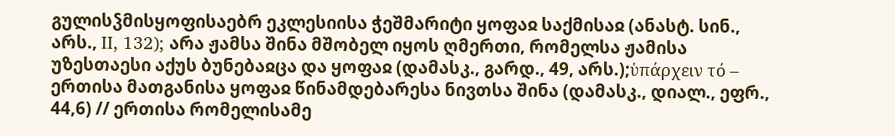გულისჴმისყოფისაებრ ეკლესიისა ჭეშმარიტი ყოფაჲ საქმისაჲ (ანასტ. სინ., არს., II, 132); არა ჟამსა შინა მშობელ იყოს ღმერთი, რომელსა ჟამისა უზესთაესი აქუს ბუნებაჲცა და ყოფაჲ (დამასკ., გარდ., 49, არს.);ὑπάρχειν τό – ერთისა მათგანისა ყოფაჲ წინამდებარესა ნივთსა შინა (დამასკ., დიალ., ეფრ., 44,6) // ერთისა რომელისამე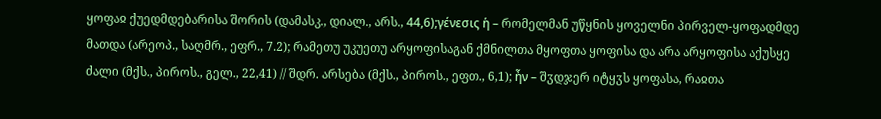ყოფაჲ ქუედმდებარისა შორის (დამასკ., დიალ., არს., 44,6);γένεσις ἡ – რომელმან უწყნის ყოველნი პირველ-ყოფადმდე მათდა (არეოპ., საღმრ., ეფრ., 7.2); რამეთუ უკუეთუ არყოფისაგან ქმნილთა მყოფთა ყოფისა და არა არყოფისა აქუსყე ძალი (მქს., პიროს., გელ., 22,41) // შდრ. არსება (მქს., პიროს., ეფთ., 6,1); ἦν – შჳდჯერ იტყჳს ყოფასა, რაჲთა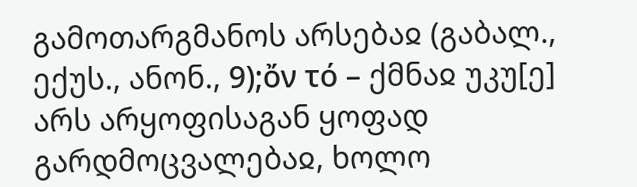გამოთარგმანოს არსებაჲ (გაბალ., ექუს., ანონ., 9);ὄν τό – ქმნაჲ უკუ[ე] არს არყოფისაგან ყოფად გარდმოცვალებაჲ, ხოლო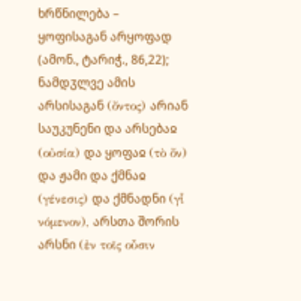ხრწნილება – ყოფისაგან არყოფად (ამონ., ტარიჭ., 86,22); ნამდჳლვე ამის არსისაგან (ὄντος) არიან საუკუნენი და არსებაჲ (οὐσία) და ყოფაჲ (τὸ ὄν) და ჟამი და ქმნაჲ (γένεσις) და ქმნადნი (γἷ νόμενον), არსთა შორის არსნი (ἐν τοῖς οὖσιν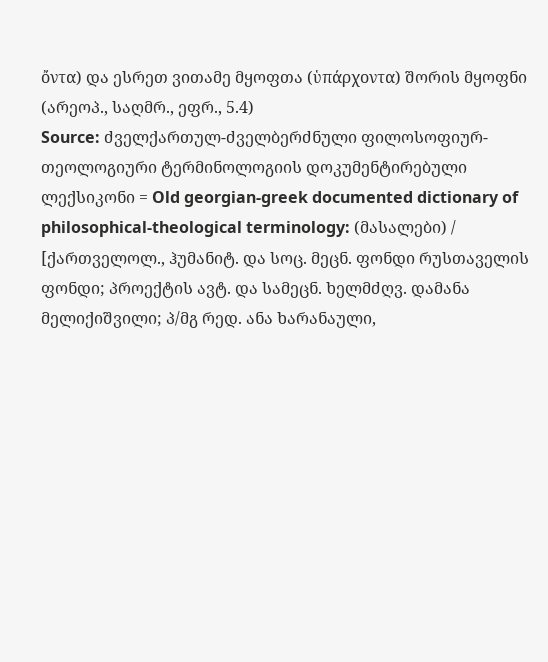ὄντα) და ესრეთ ვითამე მყოფთა (ὑπάρχοντα) შორის მყოფნი (არეოპ., საღმრ., ეფრ., 5.4)
Source: ძველქართულ-ძველბერძნული ფილოსოფიურ-თეოლოგიური ტერმინოლოგიის დოკუმენტირებული ლექსიკონი = Old georgian-greek documented dictionary of philosophical-theological terminology: (მასალები) / [ქართველოლ., ჰუმანიტ. და სოც. მეცნ. ფონდი რუსთაველის ფონდი; პროექტის ავტ. და სამეცნ. ხელმძღვ. დამანა მელიქიშვილი; პ/მგ რედ. ანა ხარანაული,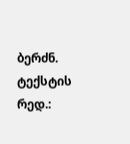ბერძნ. ტექსტის რედ.: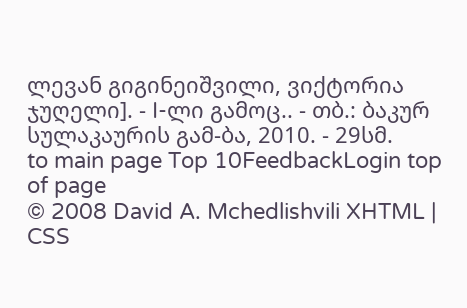ლევან გიგინეიშვილი, ვიქტორია ჯუღელი]. - I-ლი გამოც.. - თბ.: ბაკურ სულაკაურის გამ-ბა, 2010. - 29სმ.
to main page Top 10FeedbackLogin top of page
© 2008 David A. Mchedlishvili XHTML | CSS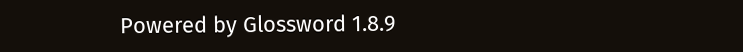Powered by Glossword 1.8.9